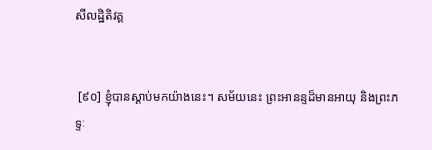សីលដ្ឋិតិវគ្គ


 [៩០] ខ្ញុំបានស្តាប់មកយ៉ាងនេះ។ សម័យនេះ ព្រះអានន្ទដ៏មានអាយុ និងព្រះភទ្ទៈ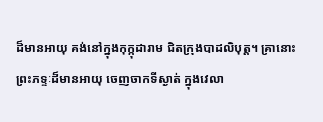ដ៏មានអាយុ គង់នៅក្នុងកុក្កុដារាម ជិតក្រុងបាដលិបុត្ត។ គ្រានោះ ព្រះភទ្ទៈដ៏មានអាយុ ចេញចាកទីស្ងាត់ ក្នុងវេលា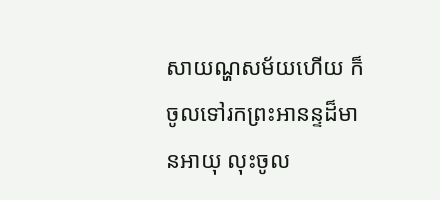សាយណ្ហសម័យហើយ ក៏ចូលទៅរកព្រះអានន្ទដ៏មានអាយុ លុះចូល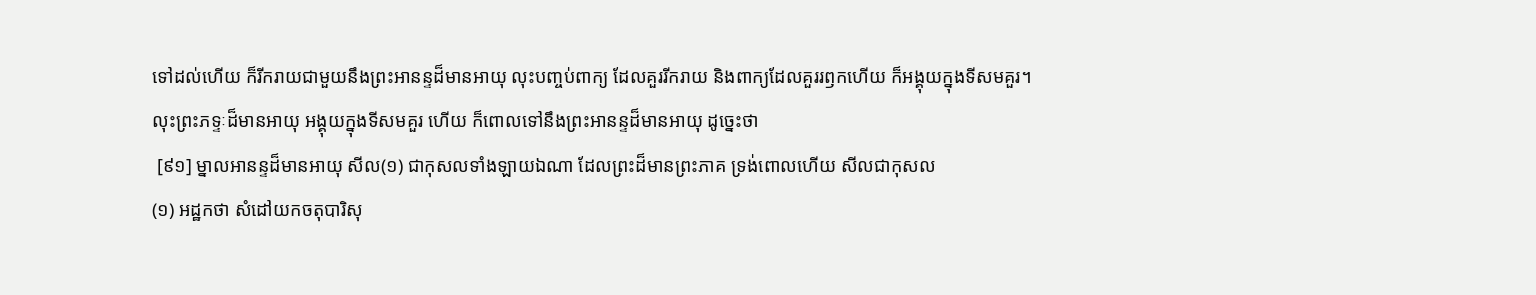ទៅដល់ហើយ ក៏រីករាយជាមួយនឹងព្រះអានន្ទដ៏មានអាយុ លុះបញ្ចប់ពាក្យ ដែលគួររីករាយ និងពាក្យដែលគួររឭកហើយ ក៏អង្គុយក្នុងទីសមគួរ។ លុះព្រះភទ្ទៈដ៏មានអាយុ អង្គុយក្នុងទីសមគួរ ហើយ ក៏ពោលទៅនឹងព្រះអានន្ទដ៏មានអាយុ ដូច្នេះថា
 [៩១] ម្នាលអានន្ទដ៏មានអាយុ សីល(១) ជាកុសលទាំងឡាយឯណា ដែលព្រះដ៏មានព្រះភាគ ទ្រង់ពោលហើយ សីលជាកុសល
(១) អដ្ឋកថា សំដៅយកចតុបារិសុ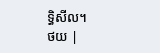ទ្ធិសីល។
ថយ |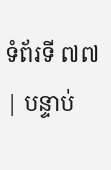ទំព័រទី ៧៧ | បន្ទាប់